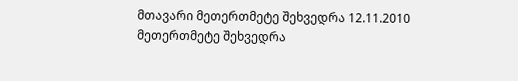მთავარი მეთერთმეტე შეხვედრა 12.11.2010
მეთერთმეტე შეხვედრა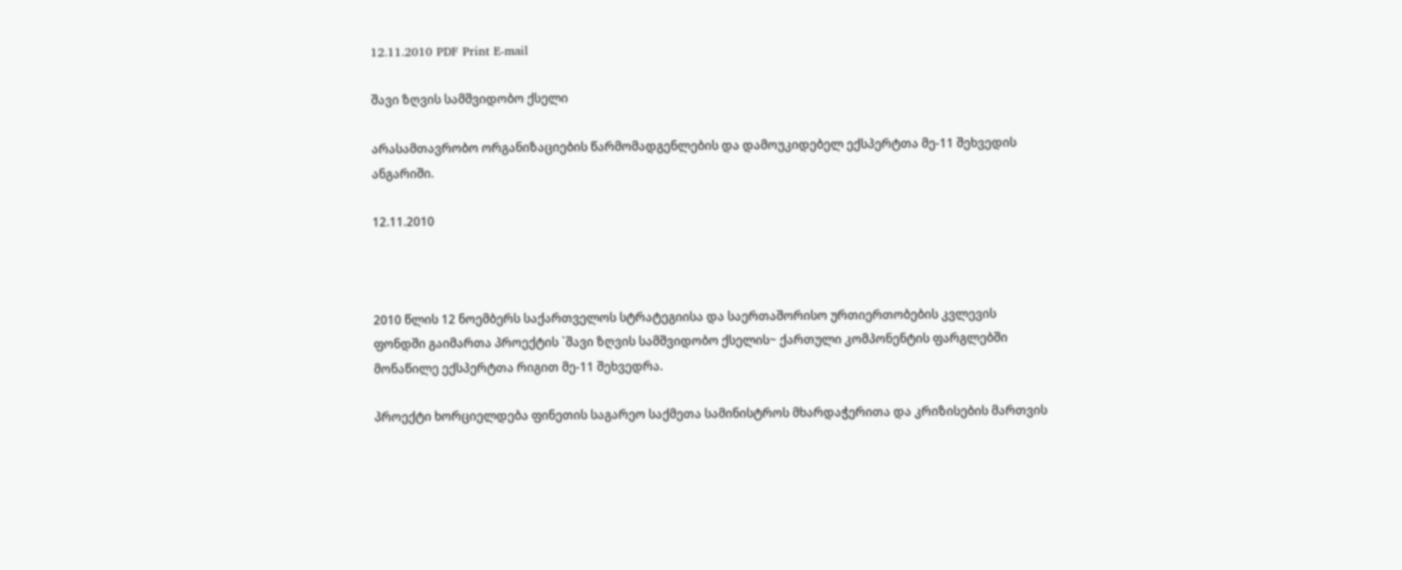12.11.2010 PDF Print E-mail

შავი ზღვის სამშვიდობო ქსელი

არასამთავრობო ორგანიზაციების წარმომადგენლების და დამოუკიდებელ ექსპერტთა მე-11 შეხვედის ანგარიში.

12.11.2010



2010 წლის 12 ნოემბერს საქართველოს სტრატეგიისა და საერთაშორისო ურთიერთობების კვლევის ფონდში გაიმართა პროექტის `შავი ზღვის სამშვიდობო ქსელის~ ქართული კომპონენტის ფარგლებში მონაწილე ექსპერტთა რიგით მე-11 შეხვედრა.

პროექტი ხორციელდება ფინეთის საგარეო საქმეთა სამინისტროს მხარდაჭერითა და კრიზისების მართვის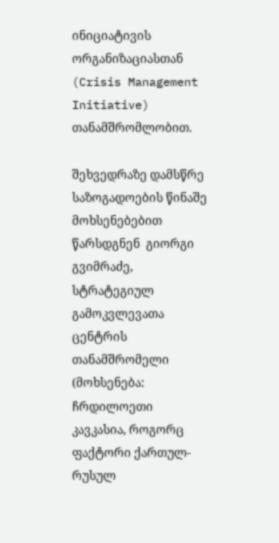ინიციატივის ორგანიზაციასთან (Crisis Management Initiative) თანამშრომლობით.

შეხვედრაზე დამსწრე საზოგადოების წინაშე მოხსენებებით წარსდგნენ  გიორგი გვიმრაძე, სტრატეგიულ გამოკვლევათა ცენტრის თანამშრომელი (მოხსენება: ჩრდილოეთი კავკასია, როგორც ფაქტორი ქართულ-რუსულ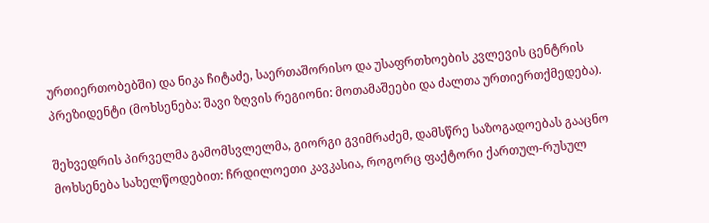ურთიერთობებში) და ნიკა ჩიტაძე, საერთაშორისო და უსაფრთხოების კვლევის ცენტრის პრეზიდენტი (მოხსენება: შავი ზღვის რეგიონი: მოთამაშეები და ძალთა ურთიერთქმედება).

შეხვედრის პირველმა გამომსვლელმა, გიორგი გვიმრაძემ, დამსწრე საზოგადოებას გააცნო მოხსენება სახელწოდებით: ჩრდილოეთი კავკასია, როგორც ფაქტორი ქართულ-რუსულ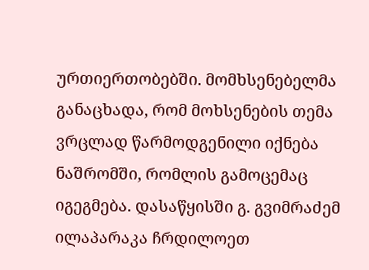ურთიერთობებში. მომხსენებელმა განაცხადა, რომ მოხსენების თემა ვრცლად წარმოდგენილი იქნება ნაშრომში, რომლის გამოცემაც იგეგმება. დასაწყისში გ. გვიმრაძემ ილაპარაკა ჩრდილოეთ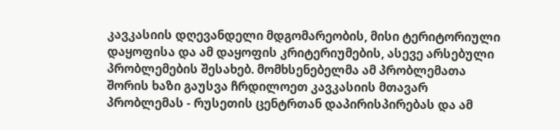კავკასიის დღევანდელი მდგომარეობის, მისი ტერიტორიული დაყოფისა და ამ დაყოფის კრიტერიუმების, ასევე არსებული პრობლემების შესახებ. მომხსენებელმა ამ პრობლემათა შორის ხაზი გაუსვა ჩრდილოეთ კავკასიის მთავარ პრობლემას - რუსეთის ცენტრთან დაპირისპირებას და ამ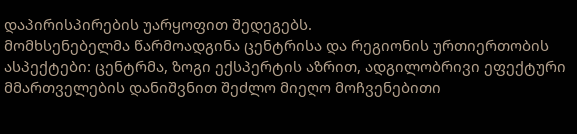დაპირისპირების უარყოფით შედეგებს.
მომხსენებელმა წარმოადგინა ცენტრისა და რეგიონის ურთიერთობის ასპექტები: ცენტრმა, ზოგი ექსპერტის აზრით, ადგილობრივი ეფექტური მმართველების დანიშვნით შეძლო მიეღო მოჩვენებითი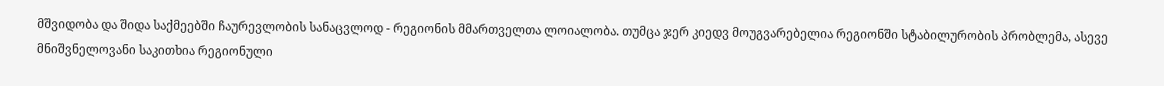მშვიდობა და შიდა საქმეებში ჩაურევლობის სანაცვლოდ - რეგიონის მმართველთა ლოიალობა. თუმცა ჯერ კიედვ მოუგვარებელია რეგიონში სტაბილურობის პრობლემა, ასევე მნიშვნელოვანი საკითხია რეგიონული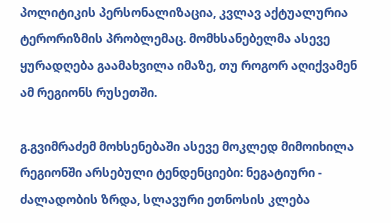პოლიტიკის პერსონალიზაცია, კვლავ აქტუალურია ტერორიზმის პრობლემაც. მომხსანებელმა ასევე ყურადღება გაამახვილა იმაზე, თუ როგორ აღიქვამენ ამ რეგიონს რუსეთში.

გ.გვიმრაძემ მოხსენებაში ასევე მოკლედ მიმოიხილა რეგიონში არსებული ტენდენციები: ნეგატიური - ძალადობის ზრდა, სლავური ეთნოსის კლება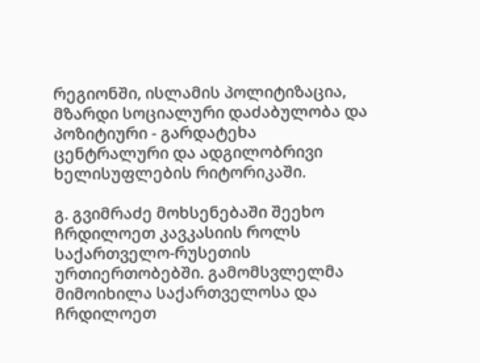რეგიონში, ისლამის პოლიტიზაცია, მზარდი სოციალური დაძაბულობა და პოზიტიური - გარდატეხა ცენტრალური და ადგილობრივი ხელისუფლების რიტორიკაში.

გ. გვიმრაძე მოხსენებაში შეეხო ჩრდილოეთ კავკასიის როლს საქართველო-რუსეთის ურთიერთობებში. გამომსვლელმა მიმოიხილა საქართველოსა და ჩრდილოეთ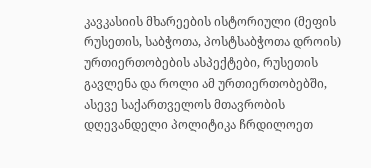კავკასიის მხარეების ისტორიული (მეფის რუსეთის, საბჭოთა, პოსტსაბჭოთა დროის) ურთიერთობების ასპექტები, რუსეთის გავლენა და როლი ამ ურთიერთობებში, ასევე საქართველოს მთავრობის დღევანდელი პოლიტიკა ჩრდილოეთ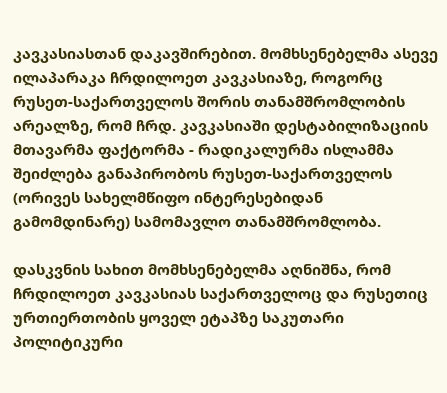კავკასიასთან დაკავშირებით. მომხსენებელმა ასევე ილაპარაკა ჩრდილოეთ კავკასიაზე, როგორც რუსეთ-საქართველოს შორის თანამშრომლობის არეალზე, რომ ჩრდ. კავკასიაში დესტაბილიზაციის მთავარმა ფაქტორმა - რადიკალურმა ისლამმა შეიძლება განაპირობოს რუსეთ-საქართველოს (ორივეს სახელმწიფო ინტერესებიდან გამომდინარე) სამომავლო თანამშრომლობა.

დასკვნის სახით მომხსენებელმა აღნიშნა, რომ ჩრდილოეთ კავკასიას საქართველოც და რუსეთიც ურთიერთობის ყოველ ეტაპზე საკუთარი პოლიტიკური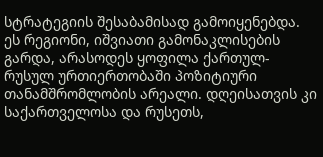სტრატეგიის შესაბამისად გამოიყენებდა. ეს რეგიონი, იშვიათი გამონაკლისების გარდა, არასოდეს ყოფილა ქართულ-რუსულ ურთიერთობაში პოზიტიური თანამშრომლობის არეალი. დღეისათვის კი საქართველოსა და რუსეთს,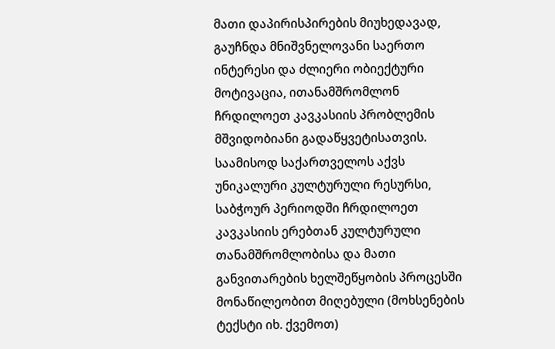მათი დაპირისპირების მიუხედავად, გაუჩნდა მნიშვნელოვანი საერთო ინტერესი და ძლიერი ობიექტური მოტივაცია, ითანამშრომლონ ჩრდილოეთ კავკასიის პრობლემის მშვიდობიანი გადაწყვეტისათვის. საამისოდ საქართველოს აქვს უნიკალური კულტურული რესურსი,  საბჭოურ პერიოდში ჩრდილოეთ კავკასიის ერებთან კულტურული თანამშრომლობისა და მათი განვითარების ხელშეწყობის პროცესში მონაწილეობით მიღებული (მოხსენების ტექსტი იხ. ქვემოთ)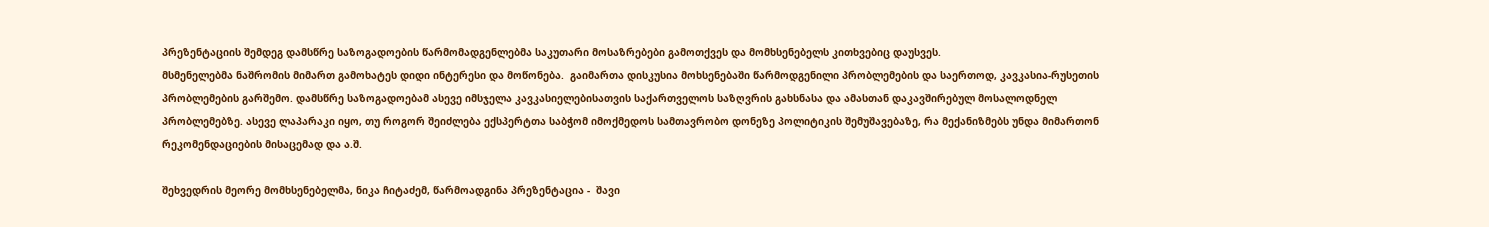პრეზენტაციის შემდეგ დამსწრე საზოგადოების წარმომადგენლებმა საკუთარი მოსაზრებები გამოთქვეს და მომხსენებელს კითხვებიც დაუსვეს.
მსმენელებმა ნაშრომის მიმართ გამოხატეს დიდი ინტერესი და მოწონება.  გაიმართა დისკუსია მოხსენებაში წარმოდგენილი პრობლემების და საერთოდ, კავკასია-რუსეთის პრობლემების გარშემო. დამსწრე საზოგადოებამ ასევე იმსჯელა კავკასიელებისათვის საქართველოს საზღვრის გახსნასა და ამასთან დაკავშირებულ მოსალოდნელ პრობლემებზე. ასევე ლაპარაკი იყო, თუ როგორ შეიძლება ექსპერტთა საბჭომ იმოქმედოს სამთავრობო დონეზე პოლიტიკის შემუშავებაზე, რა მექანიზმებს უნდა მიმართონ რეკომენდაციების მისაცემად და ა.შ.

შეხვედრის მეორე მომხსენებელმა, ნიკა ჩიტაძემ, წარმოადგინა პრეზენტაცია -  შავი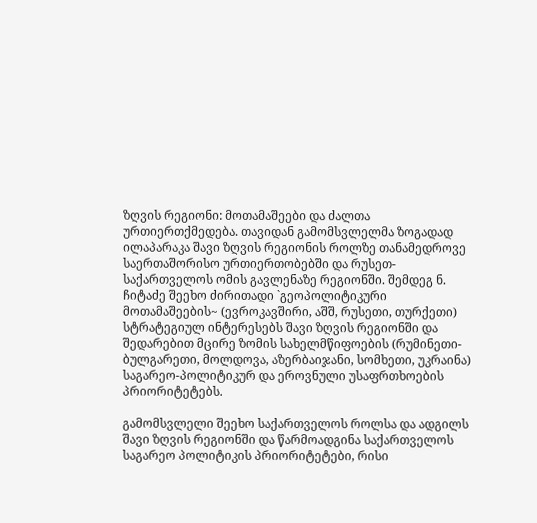ზღვის რეგიონი: მოთამაშეები და ძალთა ურთიერთქმედება. თავიდან გამომსვლელმა ზოგადად ილაპარაკა შავი ზღვის რეგიონის როლზე თანამედროვე საერთაშორისო ურთიერთობებში და რუსეთ-საქართველოს ომის გავლენაზე რეგიონში. შემდეგ ნ. ჩიტაძე შეეხო ძირითადი `გეოპოლიტიკური მოთამაშეების~ (ევროკავშირი, აშშ, რუსეთი, თურქეთი) სტრატეგიულ ინტერესებს შავი ზღვის რეგიონში და შედარებით მცირე ზომის სახელმწიფოების (რუმინეთი-ბულგარეთი, მოლდოვა, აზერბაიჯანი, სომხეთი, უკრაინა) საგარეო-პოლიტიკურ და ეროვნული უსაფრთხოების პრიორიტეტებს.

გამომსვლელი შეეხო საქართველოს როლსა და ადგილს შავი ზღვის რეგიონში და წარმოადგინა საქართველოს საგარეო პოლიტიკის პრიორიტეტები, რისი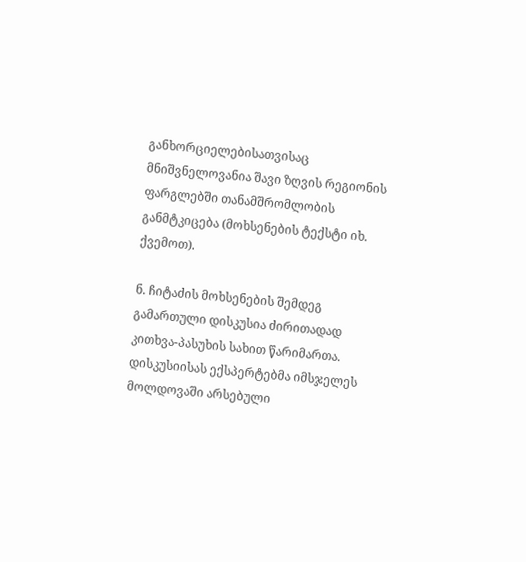განხორციელებისათვისაც მნიშვნელოვანია შავი ზღვის რეგიონის ფარგლებში თანამშრომლობის განმტკიცება (მოხსენების ტექსტი იხ. ქვემოთ).

ნ. ჩიტაძის მოხსენების შემდეგ გამართული დისკუსია ძირითადად კითხვა-პასუხის სახით წარიმართა. დისკუსიისას ექსპერტებმა იმსჯელეს მოლდოვაში არსებული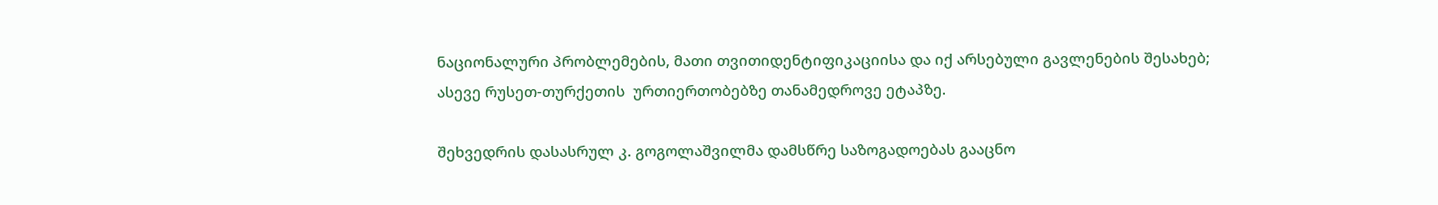ნაციონალური პრობლემების, მათი თვითიდენტიფიკაციისა და იქ არსებული გავლენების შესახებ; ასევე რუსეთ-თურქეთის  ურთიერთობებზე თანამედროვე ეტაპზე.

შეხვედრის დასასრულ კ. გოგოლაშვილმა დამსწრე საზოგადოებას გააცნო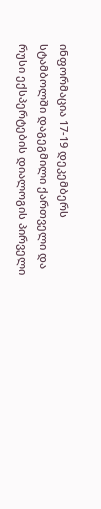ინფორმაცია 17-19 დეკემბერს სტამბოლში დაგეგმილი ქართველი და რუსი ექსპერტების დიალოგის პირველი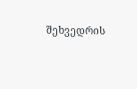შეხვედრის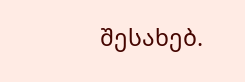შესახებ.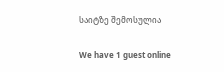საიტზე შემოსულია

We have 1 guest online